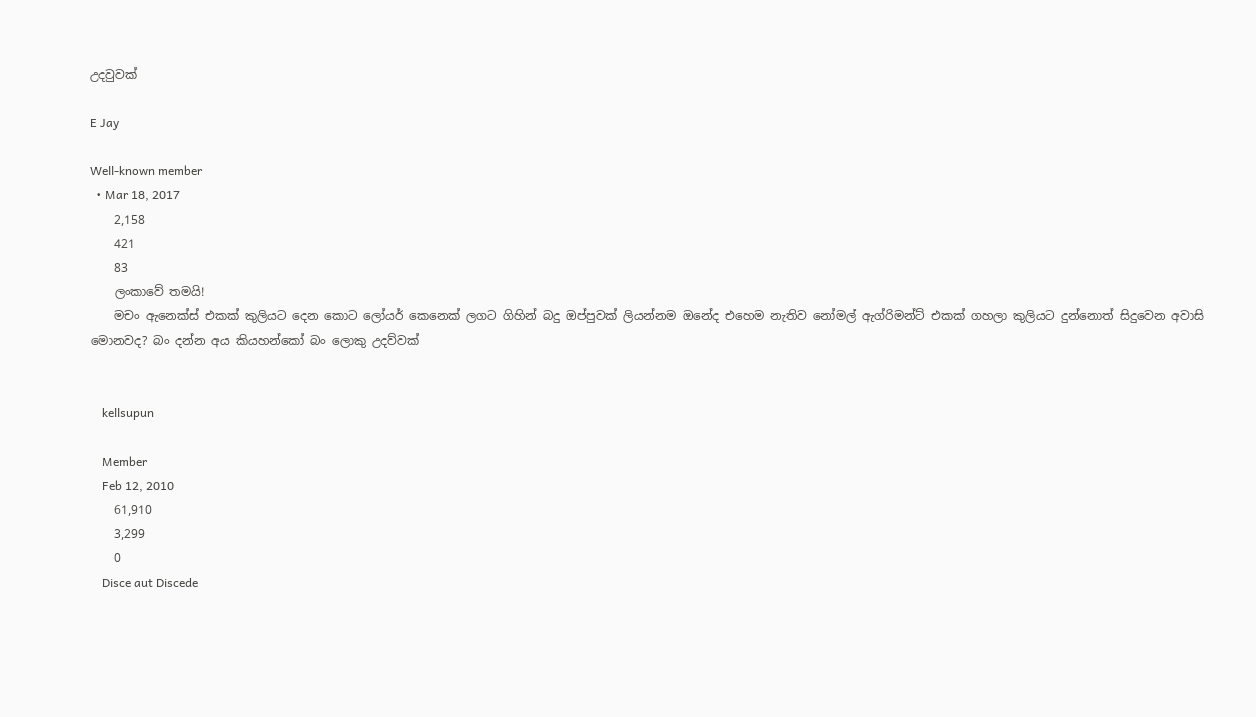උදවුවක්

E Jay

Well-known member
  • Mar 18, 2017
    2,158
    421
    83
    ලංකාවේ තමයි!
    මචං ඇනෙක්ස් එකක් කුලියට දෙන කොට ලෝයර් කෙනෙක් ලගට ගිහින් බදු ඔප්පුවක් ලියන්නම ඔනේද එහෙම නැතිව නෝමල් ඇග්රිමන්ට් එකක් ගහලා කුලියට දුන්නොත් සිදුවෙන අවාසි මොනවද? බං දන්න අය කියහන්කෝ බං ලොකු උදව්වක්


    kellsupun

    Member
    Feb 12, 2010
    61,910
    3,299
    0
    Disce aut Discede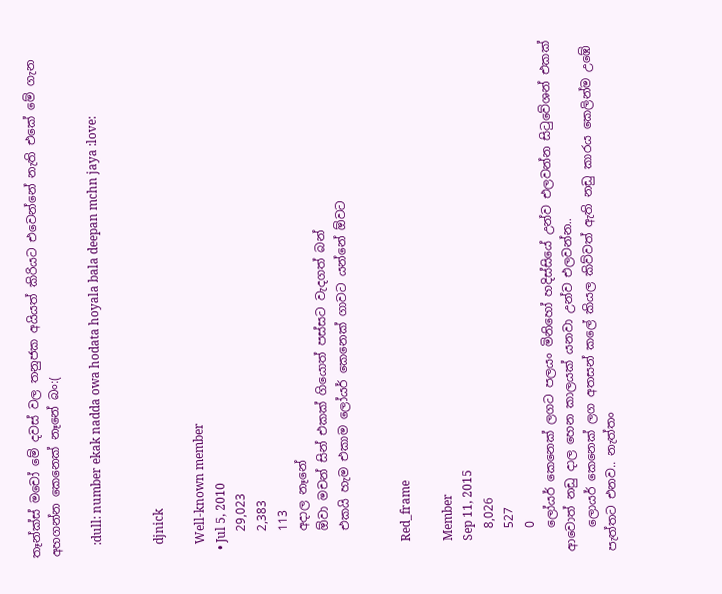තෑන්ක්ස් මචෝ මේ දවස් වල තනුජක අයියත් කිරියට එවෙන්නේ නැති එකේ මේ ගැන අහගන්න කෙනෙක් නෑනේ බං:(

    :dull: number ekak nadda owa hodata hoyala bala deepan mchn jaya :love:


    djnick

    Well-known member
  • Jul 5, 2010
    29,023
    2,383
    113
    අදාල නෑනේ
    ඕවා මචන් සින් එකක් ගියොත් පස්සට වැදගත් බන්
    එකයි හැම එකාම ලෝයර් කෙනෙක් ගාවට යන්නේ ඕවට


    Red_frame

    Member
    Sep 11, 2015
    8,026
    527
    0
    ලෝයර් කෙනෙක් ලගට පලයං මිනිහෝ හදිස්සියේ උන්ව එලවන්න සිටුවේශන් එකක් ආවොත් නඩු දාල හෙන කාලයක් යනවා උන්ව එලවන්න..
    ලොයර් කෙනෙක් ලග අතසන් කලේ කියල කිව්වත් ඇති නඩු කාරය කෙලින්ම උඹේ පැත්තට එනව.. නැත්තං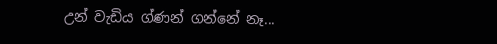උන් වැඩිය ග්ණන් ගන්නේ නෑ...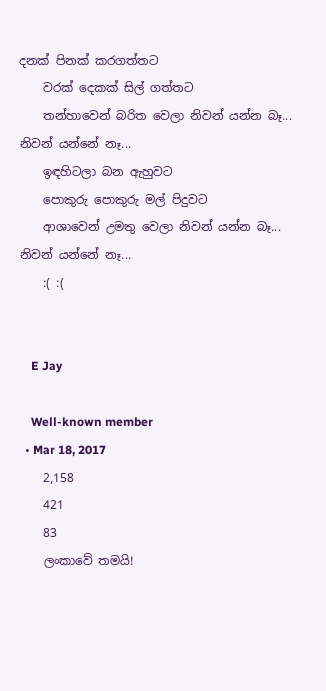දනක් පිනක් කරගත්තට
    වරක් දෙකක් සිල් ගත්තට
    තන්හාවෙන් බරිත වෙලා නිවන් යන්න බෑ... නිවන් යන්නේ නෑ...
    ඉඳහිටලා බන ඇහුවට
    පොකුරු පොකුරු මල් පිදුවට
    ආශාවෙන් උමතු වෙලා නිවන් යන්න බෑ... නිවන් යන්නේ නෑ...
    :( :(


    E Jay

    Well-known member
  • Mar 18, 2017
    2,158
    421
    83
    ලංකාවේ තමයි!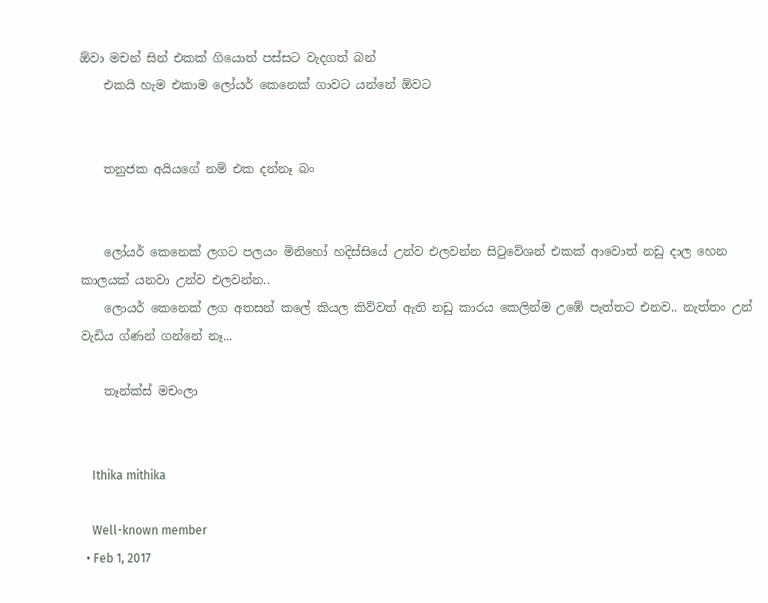ඕවා මචන් සින් එකක් ගියොත් පස්සට වැදගත් බන්
    එකයි හැම එකාම ලෝයර් කෙනෙක් ගාවට යන්නේ ඕවට


    තනුජක අයියගේ නම් එක දන්නෑ බං


    ලෝයර් කෙනෙක් ලගට පලයං මිනිහෝ හදිස්සියේ උන්ව එලවන්න සිටුවේශන් එකක් ආවොත් නඩු දාල හෙන කාලයක් යනවා උන්ව එලවන්න..
    ලොයර් කෙනෙක් ලග අතසන් කලේ කියල කිව්වත් ඇති නඩු කාරය කෙලින්ම උඹේ පැත්තට එනව.. නැත්තං උන් වැඩිය ග්ණන් ගන්නේ නෑ...

    තෑන්ක්ස් මචංලා


    Ithika mithika

    Well-known member
  • Feb 1, 2017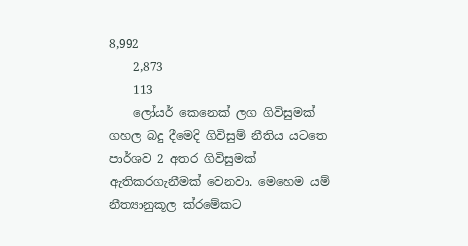8,992
    2,873
    113
    ලෝයර් කෙනෙක් ලග ගිවිසුමක් ගහල බදු දීමෙදි ගිවිසුම් නීතිය යටතෙ පාර්ශව 2 අතර ගිවිසුමක් ඇතිකරගැනීමක් වෙනවා. මෙහෙම යම් නීත්‍යානුකූල ක්රමේකට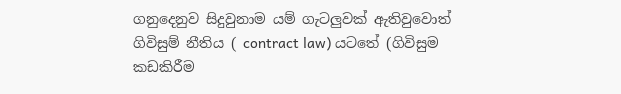ගනුදෙනුව සිදුවුනාම යම් ගැටලුවක් ඇතිවුවොත් ගිවිසුම් නීතිය ( contract law) යටතේ (ගිවිසුම කඩකිරීම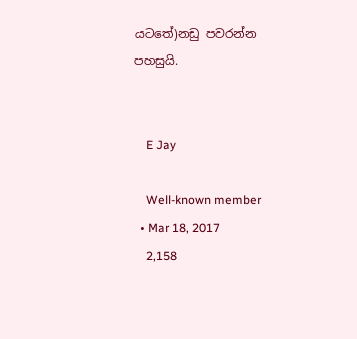යටතේ)නඩු පවරන්න පහසුයි.


    E Jay

    Well-known member
  • Mar 18, 2017
    2,158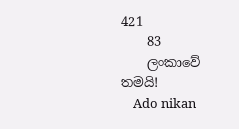421
    83
    ලංකාවේ තමයි!
    Ado nikan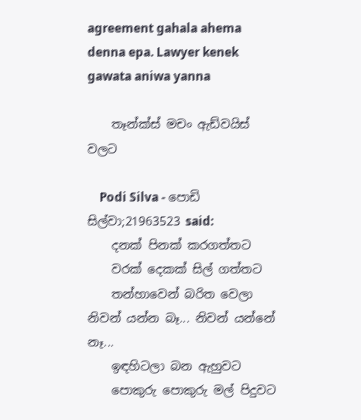agreement gahala ahema denna epa. Lawyer kenek gawata aniwa yanna

    තෑන්ක්ස් මචං ඇඩ්වයිස් වලට

    Podi Silva - පොඩි සිල්වා;21963523 said:
    දනක් පිනක් කරගත්තට
    වරක් දෙකක් සිල් ගත්තට
    තන්හාවෙන් බරිත වෙලා නිවන් යන්න බෑ... නිවන් යන්නේ නෑ...
    ඉඳහිටලා බන ඇහුවට
    පොකුරු පොකුරු මල් පිදුවට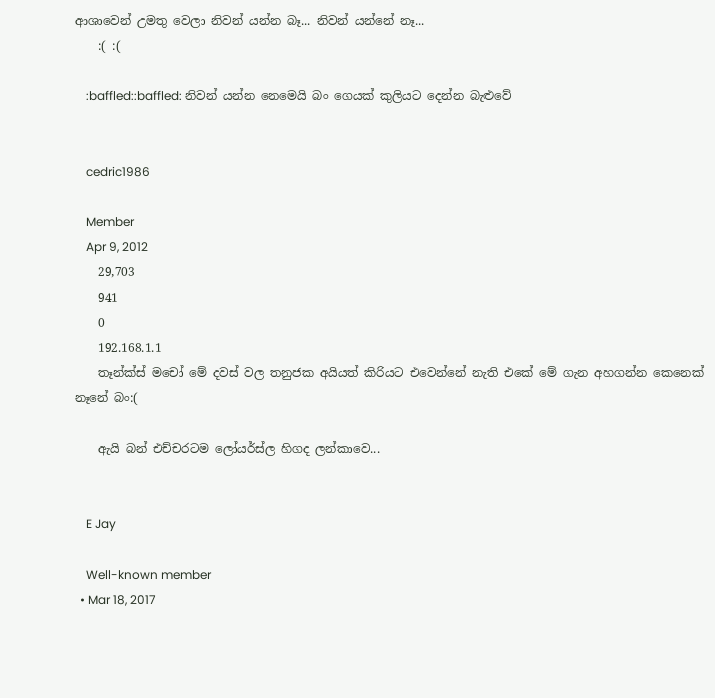ආශාවෙන් උමතු වෙලා නිවන් යන්න බෑ... නිවන් යන්නේ නෑ...
    :( :(

    :baffled::baffled: නිවන් යන්න නෙමෙයි බං ගෙයක් කුලියට දෙන්න බැළුවේ


    cedric1986

    Member
    Apr 9, 2012
    29,703
    941
    0
    192.168.1.1
    තෑන්ක්ස් මචෝ මේ දවස් වල තනුජක අයියත් කිරියට එවෙන්නේ නැති එකේ මේ ගැන අහගන්න කෙනෙක් නෑනේ බං:(

    ඇයි බන් එච්චරටම ලෝයර්ස්ල හිගද ලන්කාවෙ...


    E Jay

    Well-known member
  • Mar 18, 2017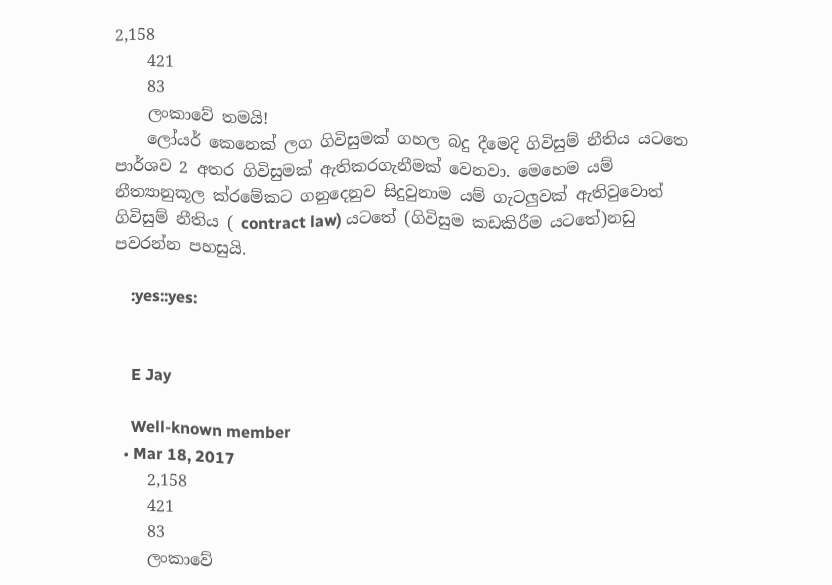2,158
    421
    83
    ලංකාවේ තමයි!
    ලෝයර් කෙනෙක් ලග ගිවිසුමක් ගහල බදු දීමෙදි ගිවිසුම් නීතිය යටතෙ පාර්ශව 2 අතර ගිවිසුමක් ඇතිකරගැනීමක් වෙනවා. මෙහෙම යම් නීත්‍යානුකූල ක්රමේකට ගනුදෙනුව සිදුවුනාම යම් ගැටලුවක් ඇතිවුවොත් ගිවිසුම් නීතිය ( contract law) යටතේ (ගිවිසුම කඩකිරීම යටතේ)නඩු පවරන්න පහසුයි.

    :yes::yes:


    E Jay

    Well-known member
  • Mar 18, 2017
    2,158
    421
    83
    ලංකාවේ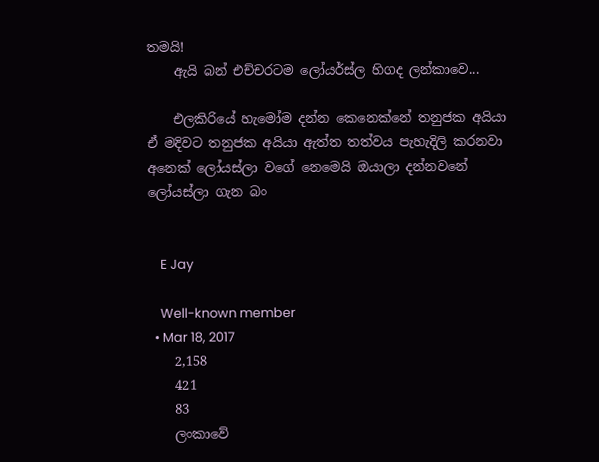තමයි!
    ඇයි බන් එච්චරටම ලෝයර්ස්ල හිගද ලන්කාවෙ...

    එලකිරියේ හැමෝම දන්න කෙනෙක්නේ තනුජක අයියා ඒ මදිවට තනුජක අයියා ඇත්ත තත්වය පැහැදිලි කරනවා අනෙක් ලෝයස්ලා වගේ නෙමෙයි ඔයාලා දන්නවනේ ලෝයස්ලා ගැන බං


    E Jay

    Well-known member
  • Mar 18, 2017
    2,158
    421
    83
    ලංකාවේ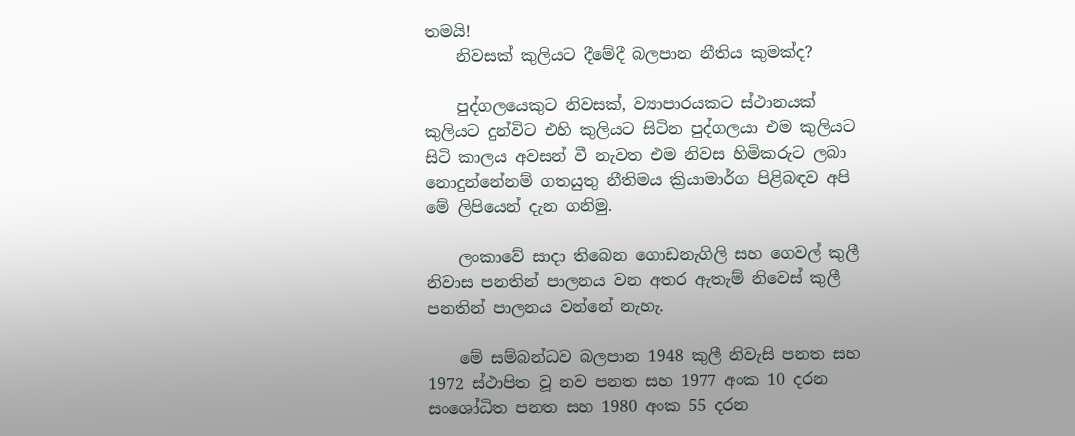තමයි!
    නිවසක්‌ කුලියට දීමේදී බලපාන නීතිය කුමක්‌ද?

    පුද්ගලයෙකුට නිවසක්‌, ව්‍යාපාරයකට ස්‌ථානයක්‌ කුලියට දුන්විට එහි කුලියට සිටින පුද්ගලයා එම කුලියට සිටි කාලය අවසන් වී නැවත එම නිවස හිමිකරුට ලබා නොදුන්නේනම් ගතයුතු නීතිමය ක්‍රියාමාර්ග පිළිබඳව අපි මේ ලිපියෙන් දැන ගනිමු.

    ලංකාවේ සාදා තිබෙන ගොඩනැගිලි සහ ගෙවල් කුලී නිවාස පනතින් පාලනය වන අතර ඇතැම් නිවෙස්‌ කුලී පනතින් පාලනය වන්නේ නැහැ.

    මේ සම්බන්ධව බලපාන 1948 කුලී නිවැසි පනත සහ 1972 ස්‌ථාපිත වූ නව පනත සහ 1977 අංක 10 දරන සංශෝධිත පනත සහ 1980 අංක 55 දරන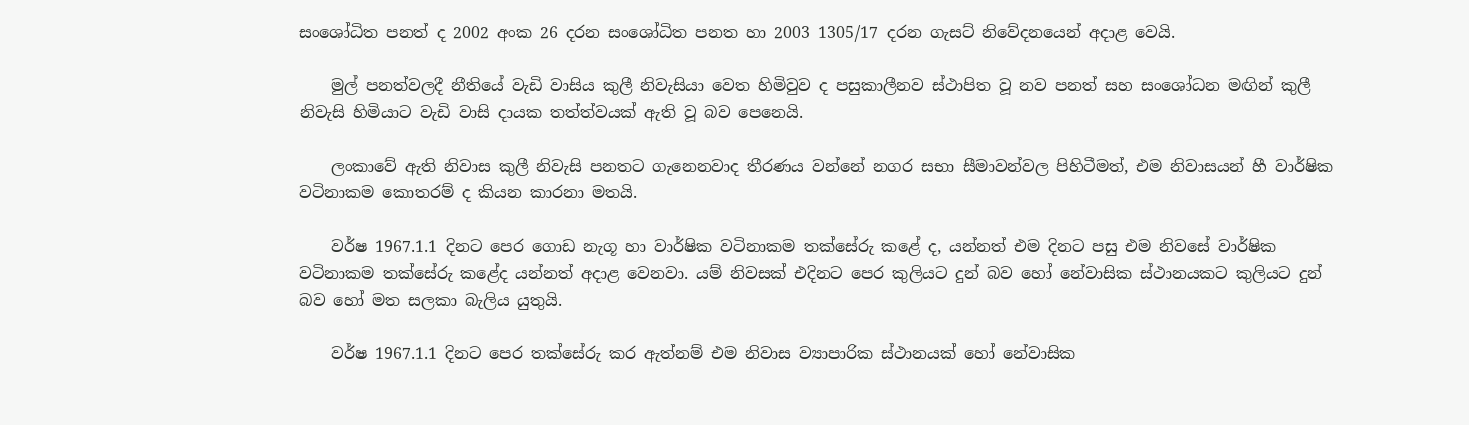සංශෝධිත පනත් ද 2002 අංක 26 දරන සංශෝධිත පනත හා 2003 1305/17 දරන ගැසට්‌ නිවේදනයෙන් අදාළ වෙයි.

    මුල් පනත්වලදී නීතියේ වැඩි වාසිය කුලී නිවැසියා වෙත හිමිවුව ද පසුකාලීනව ස්‌ථාපිත වූ නව පනත් සහ සංශෝධන මඟින් කුලී නිවැසි හිමියාට වැඩි වාසි දායක තත්ත්වයක්‌ ඇති වූ බව පෙනෙයි.

    ලංකාවේ ඇති නිවාස කුලී නිවැසි පනතට ගැනෙනවාද තීරණය වන්නේ නගර සභා සීමාවන්වල පිහිටීමත්, එම නිවාසයන් හී වාර්ෂික වටිනාකම කොතරම් ද කියන කාරනා මතයි.

    වර්ෂ 1967.1.1 දිනට පෙර ගොඩ නැගූ හා වාර්ෂික වටිනාකම තක්‌සේරු කළේ ද, යන්නත් එම දිනට පසු එම නිවසේ වාර්ෂික වටිනාකම තක්‌සේරු කළේද යන්නත් අදාළ වෙනවා. යම් නිවසක්‌ එදිනට පෙර කුලියට දුන් බව හෝ නේවාසික ස්‌ථානයකට කුලියට දුන් බව හෝ මත සලකා බැලිය යුතුයි.

    වර්ෂ 1967.1.1 දිනට පෙර තක්‌සේරු කර ඇත්නම් එම නිවාස ව්‍යාපාරික ස්‌ථානයක්‌ හෝ නේවාසික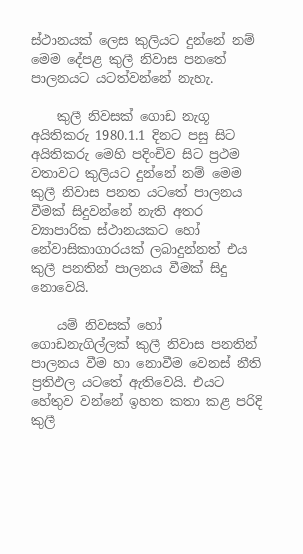ස්‌ථානයක්‌ ලෙස කුලියට දුන්නේ නම් මෙම දේපළ කුලී නිවාස පනතේ පාලනයට යටත්වන්නේ නැහැ.

    කුලී නිවසක්‌ ගොඩ නැගූ අයිතිකරු 1980.1.1 දිනට පසු සිට අයිතිකරු මෙහි පදිංචිව සිට ප්‍රථම වතාවට කුලියට දුන්නේ නම් මෙම කුලී නිවාස පනත යටතේ පාලනය වීමක්‌ සිදුවන්නේ නැති අතර ව්‍යාපාරික ස්‌ථානයකට හෝ නේවාසිකාගාරයක්‌ ලබාදුන්නත් එය කුලී පනතින් පාලනය වීමක්‌ සිදු නොවෙයි.

    යම් නිවසක්‌ හෝ ගොඩනැගිල්ලක්‌ කුලී නිවාස පනතින් පාලනය වීම හා නොවීම වෙනස්‌ නීති ප්‍රතිඵල යටතේ ඇතිවෙයි. එයට හේතුව වන්නේ ඉහත කතා කළ පරිදි කුලී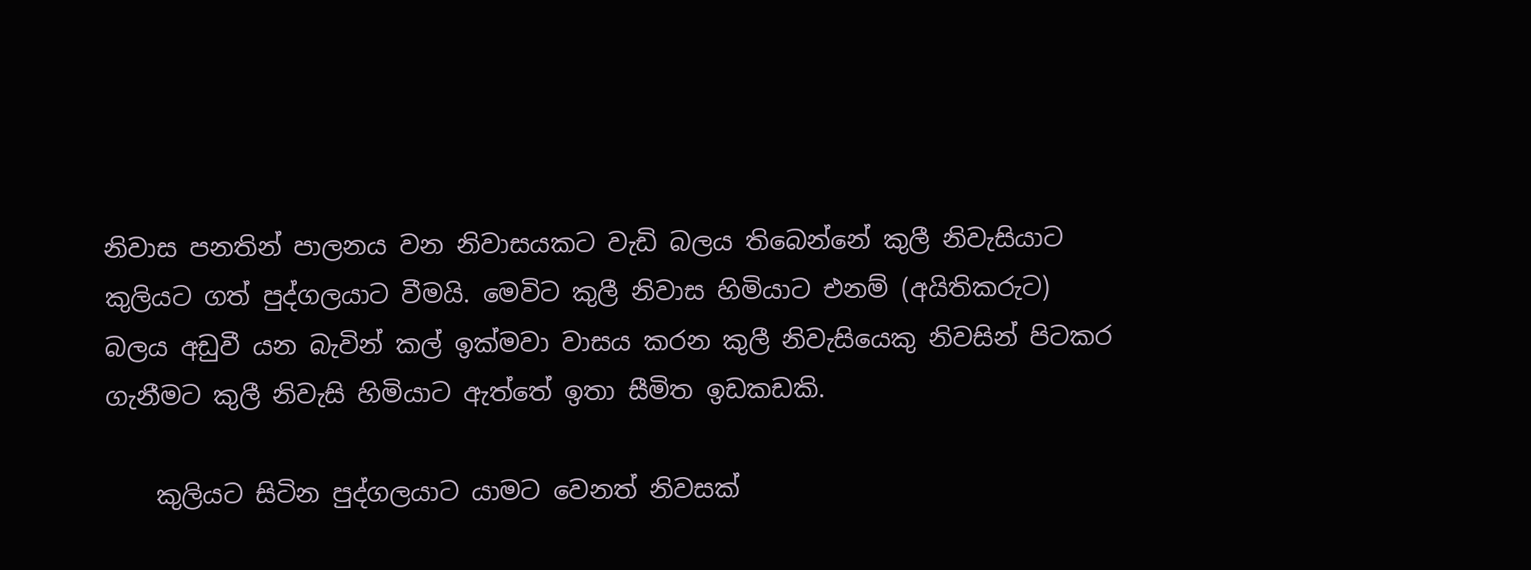නිවාස පනතින් පාලනය වන නිවාසයකට වැඩි බලය තිබෙන්නේ කුලී නිවැසියාට කුලියට ගත් පුද්ගලයාට වීමයි. මෙවිට කුලී නිවාස හිමියාට එනම් (අයිතිකරුට) බලය අඩුවී යන බැවින් කල් ඉක්‌මවා වාසය කරන කුලී නිවැසියෙකු නිවසින් පිටකර ගැනීමට කුලී නිවැසි හිමියාට ඇත්තේ ඉතා සීමිත ඉඩකඩකි.

    කුලියට සිටින පුද්ගලයාට යාමට වෙනත් නිවසක්‌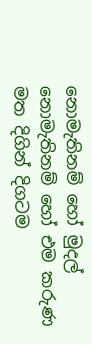නොමැතිනම් හෝ මුදල් නොමැතිනම් හෝ එම කරුණ මත දිගින් දිගටම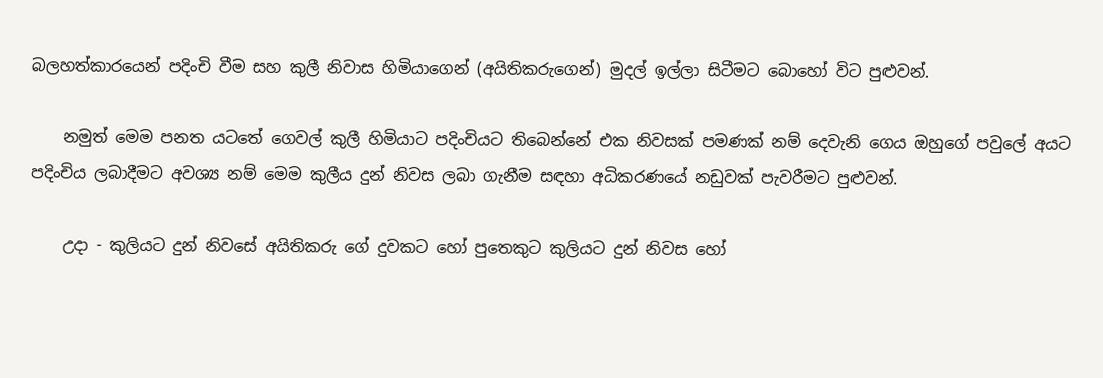බලහත්කාරයෙන් පදිංචි වීම සහ කුලී නිවාස හිමියාගෙන් (අයිතිකරුගෙන්) මුදල් ඉල්ලා සිටීමට බොහෝ විට පුළුවන්.

    නමුත් මෙම පනත යටතේ ගෙවල් කුලී හිමියාට පදිංචියට තිබෙන්නේ එක නිවසක්‌ පමණක්‌ නම් දෙවැනි ගෙය ඔහුගේ පවුලේ අයට පදිංචිය ලබාදීමට අවශ්‍ය නම් මෙම කුලීය දුන් නිවස ලබා ගැනීම සඳහා අධිකරණයේ නඩුවක්‌ පැවරීමට පුළුවන්.

    උදා - කුලියට දුන් නිවසේ අයිතිකරු ගේ දුවකට හෝ පුතෙකුට කුලියට දුන් නිවස හෝ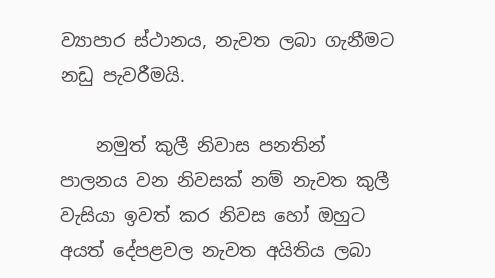ව්‍යාපාර ස්‌ථානය, නැවත ලබා ගැනීමට නඩු පැවරීමයි.

    නමුත් කුලී නිවාස පනතින් පාලනය වන නිවසක්‌ නම් නැවත කුලී වැසියා ඉවත් කර නිවස හෝ ඔහුට අයත් දේපළවල නැවත අයිතිය ලබා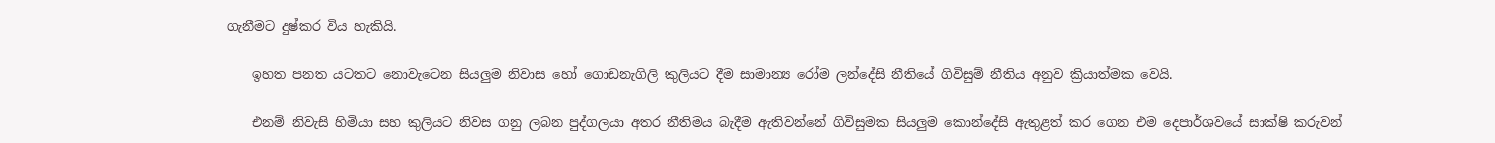ගැනීමට දුෂ්කර විය හැකියි.

    ඉහත පනත යටතට නොවැටෙන සියලුම නිවාස හෝ ගොඩනැගිලි කුලියට දීම සාමාන්‍ය රෝම ලන්දේසි නීතියේ ගිවිසුම් නීතිය අනුව ක්‍රියාත්මක වෙයි.

    එනම් නිවැසි හිමියා සහ කුලියට නිවස ගනු ලබන පුද්ගලයා අතර නීතිමය බැදීම ඇතිවන්නේ ගිවිසුමක සියලුම කොන්දේසි ඇතුළත් කර ගෙන එම දෙපාර්ශවයේ සාක්‌ෂි කරුවන්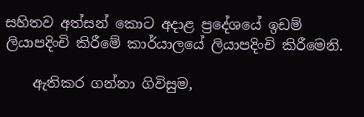සහිතව අත්සන් කොට අදාළ ප්‍රදේශයේ ඉඩම් ලියාපදිංචි කිරීමේ කාර්යාලයේ ලියාපදිංචි කිරීමෙනි.

    ඇතිකර ගන්නා ගිවිසුම,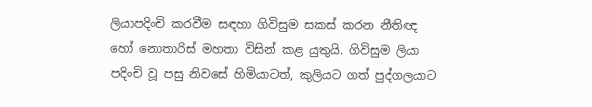ලියාපදිංචි කරවීම සඳහා ගිවිසුම සකස්‌ කරන නීතිඥ හෝ නොතාරිස්‌ මහතා විසින් කළ යුතුයි. ගිවිසුම ලියා පදිංචි වූ පසු නිවසේ හිමියාටත්, කුලියට ගත් පුද්ගලයාට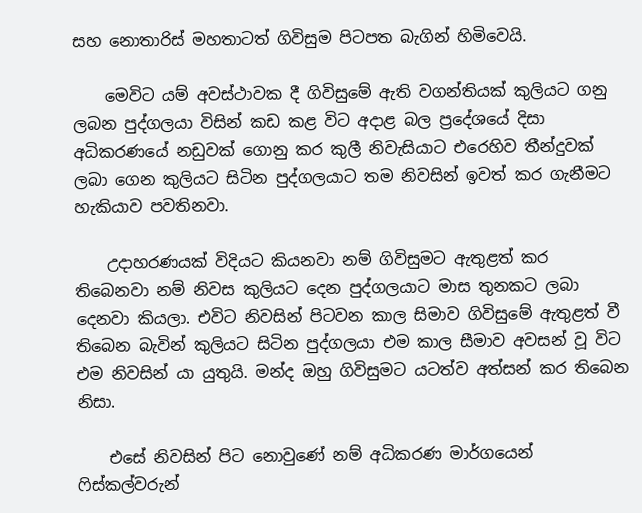සහ නොතාරිස්‌ මහතාටත් ගිවිසුම පිටපත බැගින් හිමිවෙයි.

    මෙවිට යම් අවස්‌ථාවක දී ගිවිසුමේ ඇති වගන්තියක්‌ කුලියට ගනු ලබන පුද්ගලයා විසින් කඩ කළ විට අදාළ බල ප්‍රදේශයේ දිසා අධිකරණයේ නඩුවක්‌ ගොනු කර කුලී නිවැසියාට එරෙහිව තීන්දුවක්‌ ලබා ගෙන කුලියට සිටින පුද්ගලයාට තම නිවසින් ඉවත් කර ගැනීමට හැකියාව පවතිනවා.

    උදාහරණයක්‌ විදියට කියනවා නම් ගිවිසුමට ඇතුළත් කර තිබෙනවා නම් නිවස කුලියට දෙන පුද්ගලයාට මාස තුනකට ලබා දෙනවා කියලා. එවිට නිවසින් පිටවන කාල සිමාව ගිවිසුමේ ඇතුළත් වී තිබෙන බැවින් කුලියට සිටින පුද්ගලයා එම කාල සීමාව අවසන් වූ විට එම නිවසින් යා යුතුයි. මන්ද ඔහු ගිවිසුමට යටත්ව අත්සන් කර තිබෙන නිසා.

    එසේ නිවසින් පිට නොවුණේ නම් අධිකරණ මාර්ගයෙන් ෆිස්‌කල්වරුන්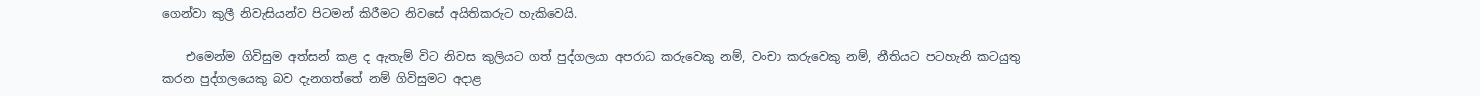ගෙන්වා කුලී නිවැසියන්ව පිටමන් කිරීමට නිවසේ අයිතිකරුට හැකිවෙයි.

    එමෙන්ම ගිවිසුම අත්සන් කළ ද ඇතැම් විට නිවස කුලියට ගත් පුද්ගලයා අපරාධ කරුවෙකු නම්, වංචා කරුවෙකු නම්, නීතියට පටහැනි කටයුතු කරන පුද්ගලයෙකු බව දැනගත්තේ නම් ගිවිසුමට අදාළ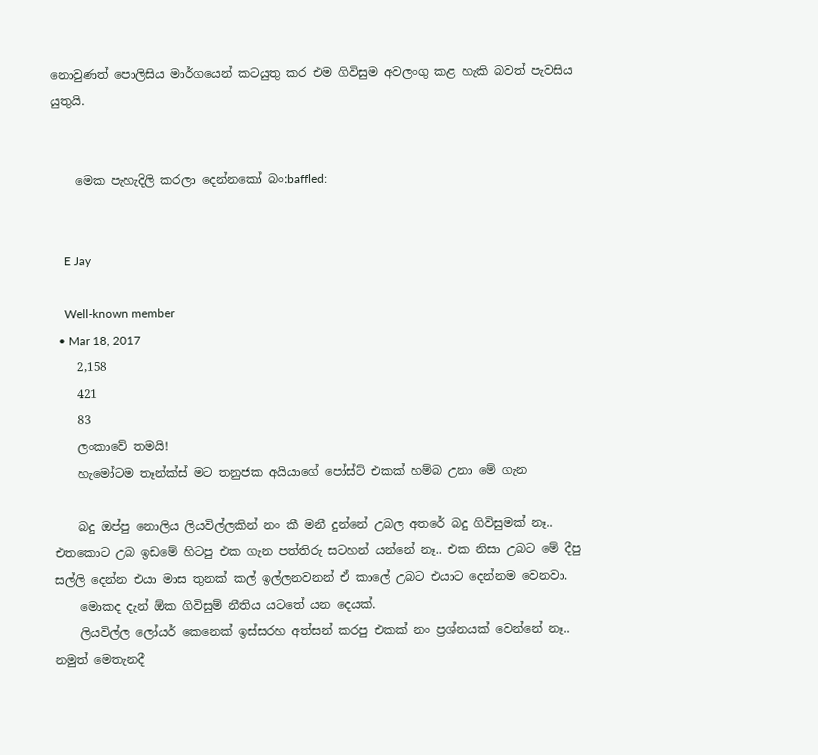නොවුණත් පොලිසිය මාර්ගයෙන් කටයුතු කර එම ගිවිසුම අවලංගු කළ හැකි බවත් පැවසිය යුතුයි.


    මෙක පැහැදිලි කරලා දෙන්නකෝ බං:baffled:


    E Jay

    Well-known member
  • Mar 18, 2017
    2,158
    421
    83
    ලංකාවේ තමයි!
    හැමෝටම තෑන්ක්ස් මට තනුජක අයියාගේ පෝස්ට් එකක් හම්බ උනා මේ ගැන

    බදු ඔප්පු නොලිය ලියවිල්ලකින් නං කී මනී දුන්නේ උබල අතරේ බදු ගිවිසුමක් නෑ.. එතකොට උබ ඉඩමේ හිටපු එක ගැන පත්තිරු සටහන් යන්නේ නෑ.. එක නිසා උබට මේ දීපු සල්ලි දෙන්න එයා මාස තුනක් කල් ඉල්ලනවනන් ඒ කාලේ උබට එයාට දෙන්නම වෙනවා.
    මොකද දැන් ඕක ගිවිසුම් නීතිය යටතේ යන දෙයක්.
    ලියවිල්ල ලෝයර් කෙනෙක් ඉස්සරහ අත්සන් කරපු එකක් නං ප්‍රශ්නයක් වෙන්නේ නෑ.. නමුත් මෙතැනදී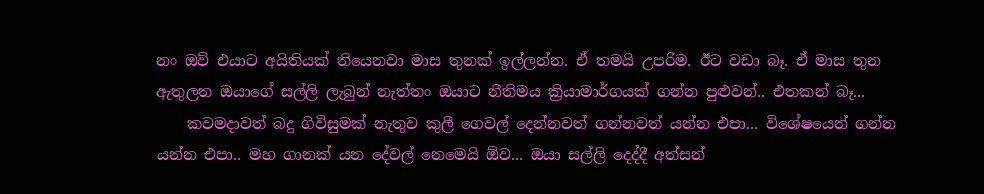නං ඔව් එයාට අයිතියක් තියෙනවා මාස තුනක් ඉල්ලන්න. ඒ තමයි උපරිම. ඊට වඩා බෑ. ඒ මාස තුන ඇතුලත ඔයාගේ සල්ලි ලැබුන් නැත්තං ඔයාට නීතිමය ක්‍රියාමාර්ගයක් ගන්න පුළුවන්.. එතකන් බෑ...
    කවමදාවත් බදු ගිවිසුමක් නැතුව කුලී ගෙවල් දෙන්නවත් ගන්නවත් යන්න එපා... විශේෂයෙන් ගන්න යන්න එපා.. මහ ගානක් යන දේවල් නෙමෙයි ඕව... ඔයා සල්ලි දෙද්දී අත්සන්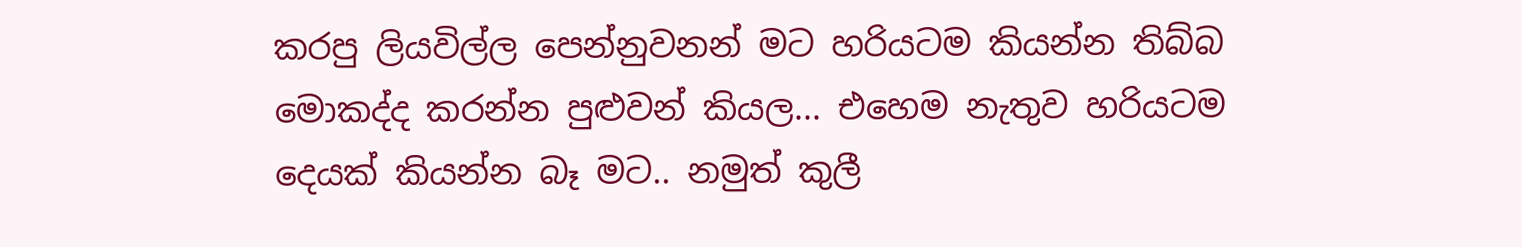කරපු ලියවිල්ල පෙන්නුවනන් මට හරියටම කියන්න තිබ්බ මොකද්ද කරන්න පුළුවන් කියල... එහෙම නැතුව හරියටම දෙයක් කියන්න බෑ මට.. නමුත් කුලී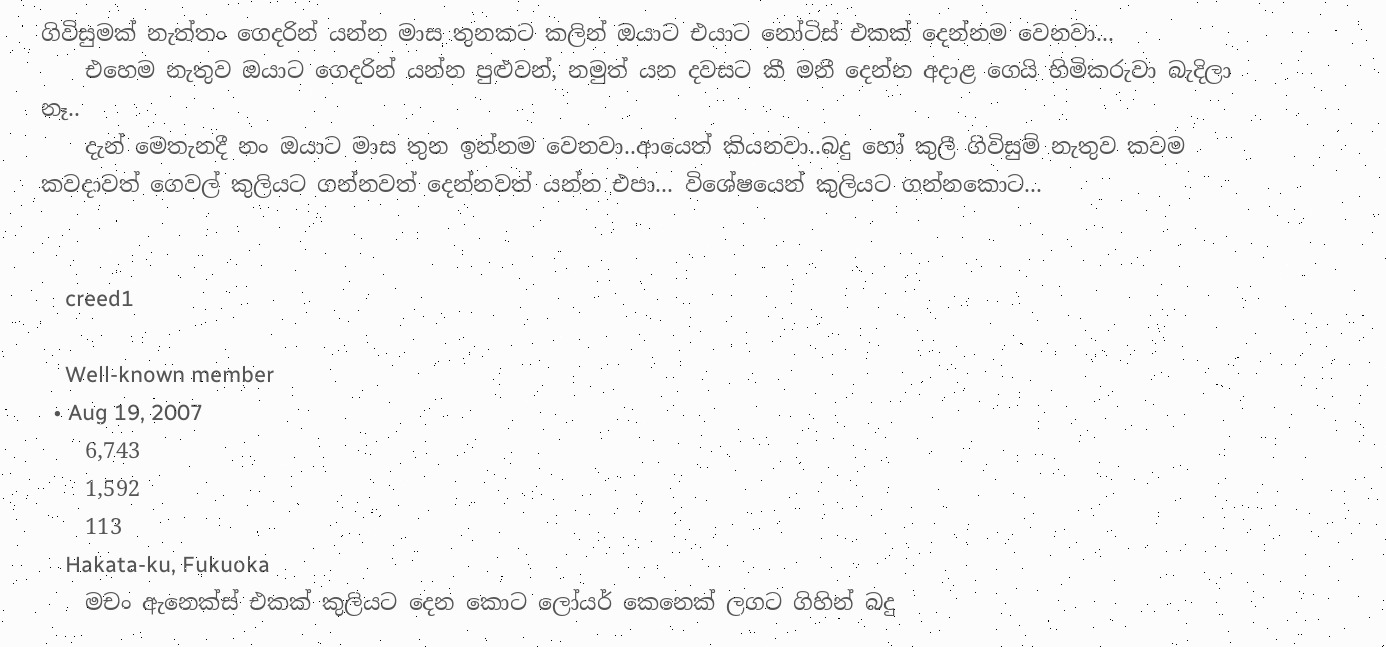ගිවිසුමක් නැත්තං ගෙදරින් යන්න මාස තුනකට කලින් ඔයාට එයාට නෝටිස් එකක් දෙන්නම වෙනවා...
    එහෙම නැතුව ඔයාට ගෙදරින් යන්න පුළුවන්, නමුත් යන දවසට කී මනී දෙන්න අදාළ ගෙයි හිමිකරුවා බැදිලා නෑ..
    දැන් මෙතැනදී නං ඔයාට මාස තුන ඉන්නම වෙනවා..ආයෙත් කියනවා..බදු හෝ කුලී ගිවිසුම් නැතුව කවම කවදාවත් ගෙවල් කුලියට ගන්නවත් දෙන්නවත් යන්න එපා... විශේෂයෙන් කුලියට ගන්නකොට...


    creed1

    Well-known member
  • Aug 19, 2007
    6,743
    1,592
    113
    Hakata-ku, Fukuoka
    මචං ඇනෙක්ස් එකක් කුලියට දෙන කොට ලෝයර් කෙනෙක් ලගට ගිහින් බදු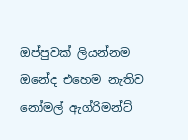ඔප්පුවක් ලියන්නම ඔනේද එහෙම නැතිව නෝමල් ඇග්රිමන්ට්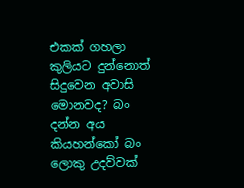එකක් ගහලා කුලියට දුන්නොත් සිදුවෙන අවාසි මොනවද? බං දන්න අය කියහන්කෝ බං ලොකු උදව්වක්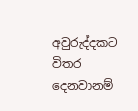අවුරුද්දකට විතර දෙනවානම්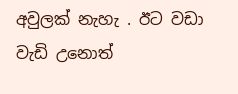අවුලක් නැහැ . ඊට වඩා වැඩි උනොත්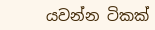යවන්න ටිකක්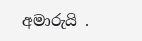අමාරුයි .